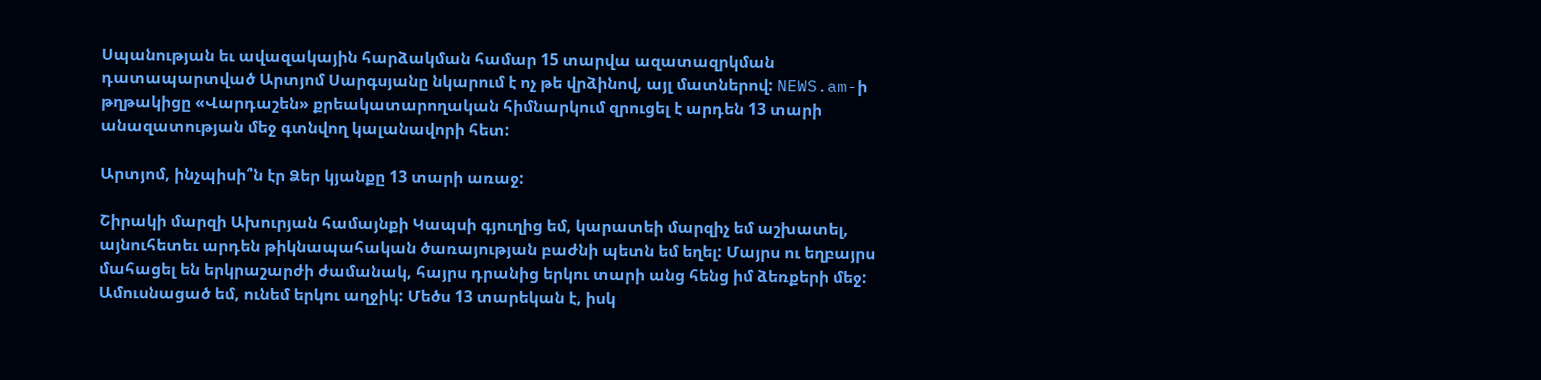Սպանության եւ ավազակային հարձակման համար 15 տարվա ազատազրկման դատապարտված Արտյոմ Սարգսյանը նկարում է ոչ թե վրձինով, այլ մատներով: NEWS.am-ի թղթակիցը «Վարդաշեն» քրեակատարողական հիմնարկում զրուցել է արդեն 13 տարի անազատության մեջ գտնվող կալանավորի հետ:

Արտյոմ, ինչպիսի՞ն էր Ձեր կյանքը 13 տարի առաջ:

Շիրակի մարզի Ախուրյան համայնքի Կապսի գյուղից եմ, կարատեի մարզիչ եմ աշխատել, այնուհետեւ արդեն թիկնապահական ծառայության բաժնի պետն եմ եղել: Մայրս ու եղբայրս մահացել են երկրաշարժի ժամանակ, հայրս դրանից երկու տարի անց հենց իմ ձեռքերի մեջ: Ամուսնացած եմ, ունեմ երկու աղջիկ: Մեծս 13 տարեկան է, իսկ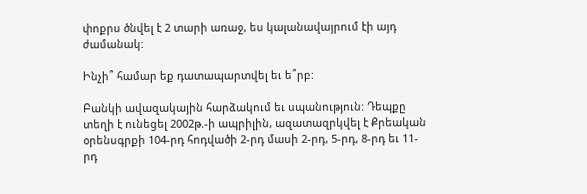փոքրս ծնվել է 2 տարի առաջ, ես կալանավայրում էի այդ ժամանակ:

Ինչի՞ համար եք դատապարտվել եւ ե՞րբ:

Բանկի ավազակային հարձակում եւ սպանություն: Դեպքը տեղի է ունեցել 2002թ.-ի ապրիլին, ազատազրկվել է Քրեական օրենսգրքի 104-րդ հոդվածի 2-րդ մասի 2-րդ, 5-րդ, 8-րդ եւ 11-րդ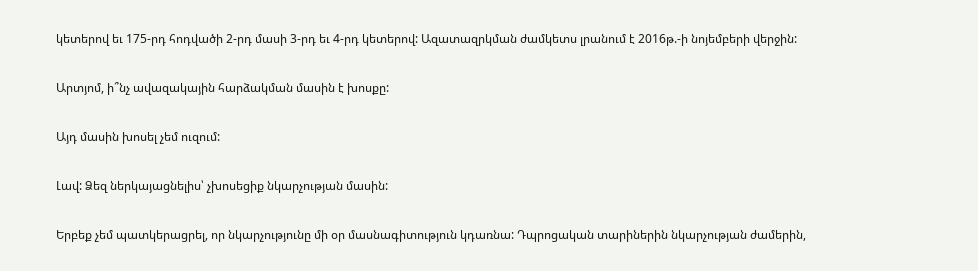կետերով եւ 175-րդ հոդվածի 2-րդ մասի 3-րդ եւ 4-րդ կետերով: Ազատազրկման ժամկետս լրանում է 2016թ.-ի նոյեմբերի վերջին:

Արտյոմ, ի՞նչ ավազակային հարձակման մասին է խոսքը:

Այդ մասին խոսել չեմ ուզում:

Լավ: Ձեզ ներկայացնելիս՝ չխոսեցիք նկարչության մասին:

Երբեք չեմ պատկերացրել, որ նկարչությունը մի օր մասնագիտություն կդառնա: Դպրոցական տարիներին նկարչության ժամերին,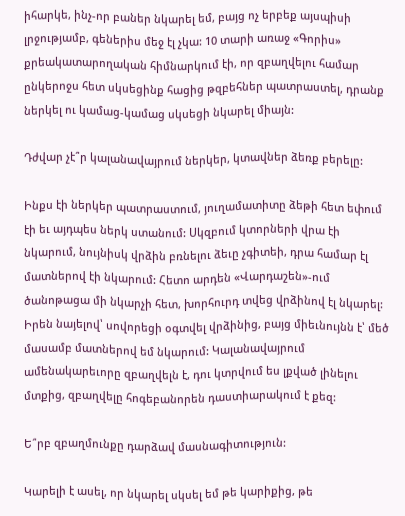իհարկե, ինչ-որ բաներ նկարել եմ, բայց ոչ երբեք այսպիսի լրջությամբ, գեներիս մեջ էլ չկա: 10 տարի առաջ «Գորիս» քրեակատարողական հիմնարկում էի, որ զբաղվելու համար ընկերոջս հետ սկսեցինք հացից թզբեհներ պատրաստել, դրանք ներկել ու կամաց-կամաց սկսեցի նկարել միայն:

Դժվար չէ՞ր կալանավայրում ներկեր, կտավներ ձեռք բերելը:

Ինքս էի ներկեր պատրաստում, յուղամատիտը ձեթի հետ եփում էի եւ այդպես ներկ ստանում: Սկզբում կտորների վրա էի նկարում, նույնիսկ վրձին բռնելու ձեւը չգիտեի, դրա համար էլ մատներով էի նկարում: Հետո արդեն «Վարդաշեն»-ում ծանոթացա մի նկարչի հետ, խորհուրդ տվեց վրձինով էլ նկարել: Իրեն նայելով՝ սովորեցի օգտվել վրձինից, բայց միեւնույնն է՝ մեծ մասամբ մատներով եմ նկարում: Կալանավայրում ամենակարեւորը զբաղվելն է, դու կտրվում ես լքված լինելու մտքից, զբաղվելը հոգեբանորեն դաստիարակում է քեզ:

Ե՞րբ զբաղմունքը դարձավ մասնագիտություն:

Կարելի է ասել, որ նկարել սկսել եմ թե կարիքից, թե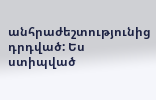անհրաժեշտությունից դրդված: Ես ստիպված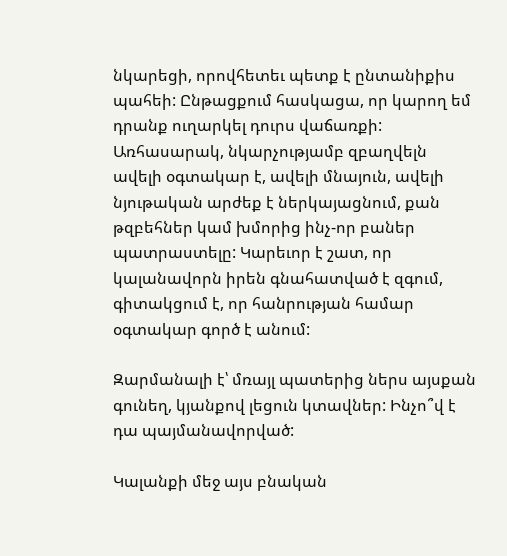նկարեցի, որովհետեւ պետք է ընտանիքիս պահեի: Ընթացքում հասկացա, որ կարող եմ դրանք ուղարկել դուրս վաճառքի: Առհասարակ, նկարչությամբ զբաղվելն ավելի օգտակար է, ավելի մնայուն, ավելի նյութական արժեք է ներկայացնում, քան թզբեհներ կամ խմորից ինչ-որ բաներ պատրաստելը: Կարեւոր է շատ, որ կալանավորն իրեն գնահատված է զգում, գիտակցում է, որ հանրության համար օգտակար գործ է անում:

Զարմանալի է՝ մռայլ պատերից ներս այսքան գունեղ, կյանքով լեցուն կտավներ: Ինչո՞վ է դա պայմանավորված:

Կալանքի մեջ այս բնական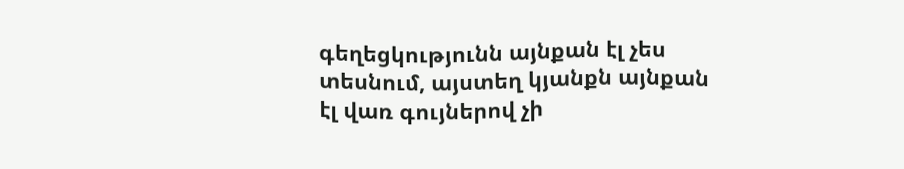գեղեցկությունն այնքան էլ չես տեսնում, այստեղ կյանքն այնքան էլ վառ գույներով չի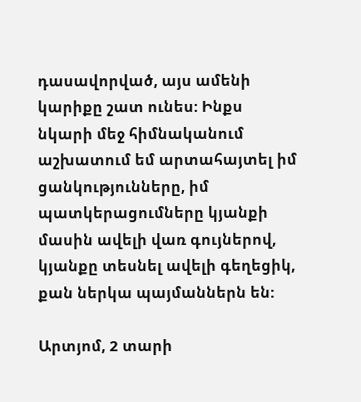դասավորված, այս ամենի կարիքը շատ ունես: Ինքս նկարի մեջ հիմնականում աշխատում եմ արտահայտել իմ ցանկությունները, իմ պատկերացումները կյանքի մասին ավելի վառ գույներով, կյանքը տեսնել ավելի գեղեցիկ, քան ներկա պայմաններն են:

Արտյոմ, 2 տարի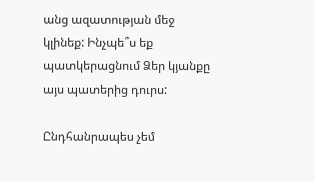անց ազատության մեջ կլինեք: Ինչպե՞ս եք պատկերացնում Ձեր կյանքը այս պատերից դուրս:

Ընդհանրապես չեմ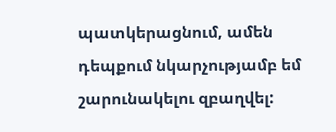պատկերացնում, ամեն դեպքում նկարչությամբ եմ շարունակելու զբաղվել: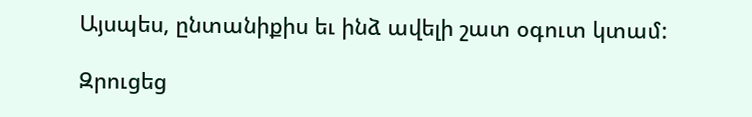Այսպես, ընտանիքիս եւ ինձ ավելի շատ օգուտ կտամ:

Զրուցեց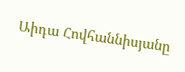Աիդա Հովհաննիսյանը